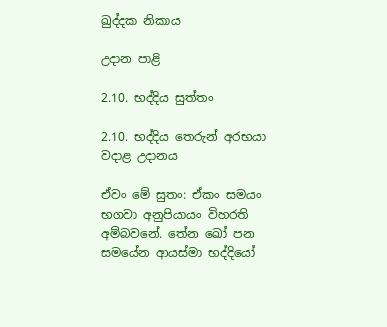ඛුද්දක නිකාය

උදාන පාළි

2.10. භද්දිය සුත්තං

2.10. භද්දිය තෙරුන් අරභයා වදාළ උදානය

ඒවං මේ සුතං: ඒකං සමයං භගවා අනුපියායං විහරති අම්බවනේ. තේන ඛෝ පන සමයේන ආයස්මා භද්දියෝ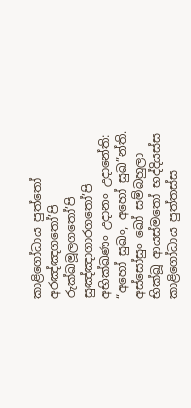කාළිගෝධාය පුත්තෝ අරඤ්ඤගතෝ’පි රුක්ඛමූලගතෝ’පි සුඤ්ඤාගාරගතෝ’පි අභික්ඛණං උදානං උදානේති: “අහෝ සුඛං, අහෝ සුඛ”න්ති. අස්සෝසුං ඛෝ සම්බහුලා භික්ඛූ ආයස්මතෝ භද්දියස්ස කාළිගෝධාය පුත්තස්ස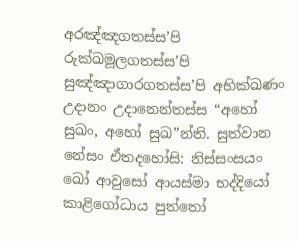අරඤ්ඤගතස්ස’පි රුක්ඛමූලගතස්ස’පි සුඤ්ඤාගාරගතස්ස’පි අභික්ඛණං උදානං උදානෙන්තස්ස “අහෝ සුඛං, අහෝ සුඛ”න්ති. සුත්වාන නේසං ඒතදහෝසි: නිස්සංසයං ඛෝ ආවුසෝ ආයස්මා භද්දියෝ කාළිගෝධාය පුත්තෝ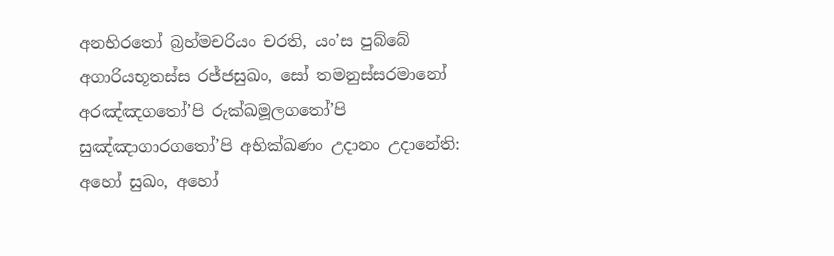අනභිරතෝ බ්‍රහ්මචරියං චරති, යං’ස පුබ්බේ අගාරියභූතස්ස රජ්ජසුඛං, සෝ තමනුස්සරමානෝ අරඤ්ඤගතෝ’පි රුක්ඛමූලගතෝ’පි සුඤ්ඤාගාරගතෝ’පි අභික්ඛණං උදානං උදානේති: අහෝ සුඛං, අහෝ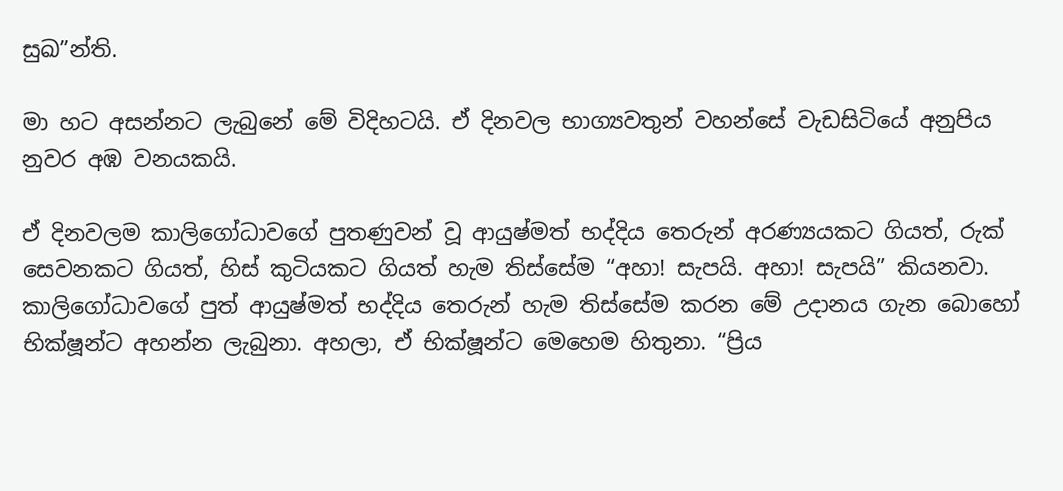සුඛ”න්ති.

මා හට අසන්නට ලැබුනේ මේ විදිහටයි. ඒ දිනවල භාග්‍යවතුන් වහන්සේ වැඩසිටියේ අනුපිය නුවර අඹ වනයකයි.

ඒ දිනවලම කාලිගෝධාවගේ පුතණුවන් වූ ආයුෂ්මත් භද්දිය තෙරුන් අරණ්‍යයකට ගියත්, රුක් සෙවනකට ගියත්, හිස් කුටියකට ගියත් හැම තිස්සේම “අහා! සැපයි. අහා! සැපයි” කියනවා. කාලිගෝධාවගේ පුත් ආයුෂ්මත් භද්දිය තෙරුන් හැම තිස්සේම කරන මේ උදානය ගැන බොහෝ භික්ෂූන්ට අහන්න ලැබුනා. අහලා, ඒ භික්ෂූන්ට මෙහෙම හිතුනා. “ප්‍රිය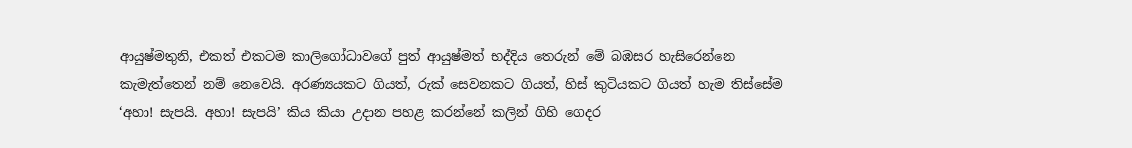ආයුෂ්මතුනි, එකත් එකටම කාලිගෝධාවගේ පුත් ආයුෂ්මත් භද්දිය තෙරුන් මේ බඹසර හැසිරෙන්නෙ කැමැත්තෙන් නම් නෙවෙයි. අරණ්‍යයකට ගියත්, රුක් සෙවනකට ගියත්, හිස් කුටියකට ගියත් හැම තිස්සේම ‘අහා! සැපයි. අහා! සැපයි’ කිය කියා උදාන පහළ කරන්නේ කලින් ගිහි ගෙදර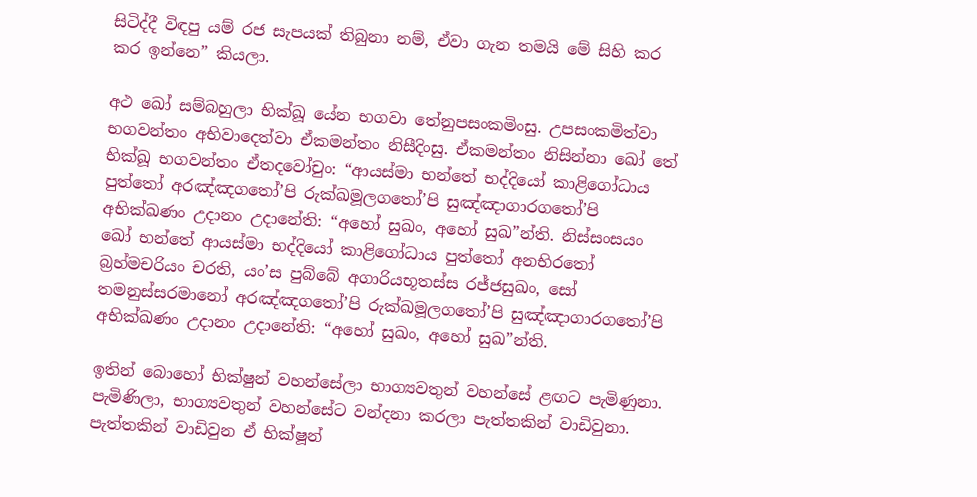සිටිද්දී විඳපු යම් රජ සැපයක් තිබුනා නම්, ඒවා ගැන තමයි මේ සිහි කර කර ඉන්නෙ” කියලා.

අථ ඛෝ සම්බහුලා භික්ඛූ යේන භගවා තේනුපසංකමිංසු. උපසංකමිත්වා භගවන්තං අභිවාදෙත්වා ඒකමන්තං නිසීදිංසු. ඒකමන්තං නිසින්නා ඛෝ තේ භික්ඛූ භගවන්තං ඒතදවෝචුං: “ආයස්මා භන්තේ භද්දියෝ කාළිගෝධාය පුත්තෝ අරඤ්ඤගතෝ’පි රුක්ඛමූලගතෝ’පි සුඤ්ඤාගාරගතෝ’පි අභික්ඛණං උදානං උදානේති: “අහෝ සුඛං, අහෝ සුඛ”න්ති. නිස්සංසයං ඛෝ භන්තේ ආයස්මා භද්දියෝ කාළිගෝධාය පුත්තෝ අනභිරතෝ බ්‍රහ්මචරියං චරති, යං’ස පුබ්බේ අගාරියභූතස්ස රජ්ජසුඛං, සෝ තමනුස්සරමානෝ අරඤ්ඤගතෝ’පි රුක්ඛමූලගතෝ’පි සුඤ්ඤාගාරගතෝ’පි අභික්ඛණං උදානං උදානේති: “අහෝ සුඛං, අහෝ සුඛ”න්ති.

ඉතින් බොහෝ භික්ෂුන් වහන්සේලා භාග්‍යවතුන් වහන්සේ ළඟට පැමිණුනා. පැමිණිලා, භාග්‍යවතුන් වහන්සේට වන්දනා කරලා පැත්තකින් වාඩිවුනා. පැත්තකින් වාඩිවුන ඒ භික්ෂූන්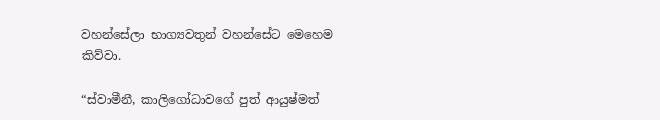වහන්සේලා භාග්‍යවතුන් වහන්සේට මෙහෙම කිව්වා.

“ස්වාමීනී, කාලිගෝධාවගේ පුත් ආයුෂ්මත්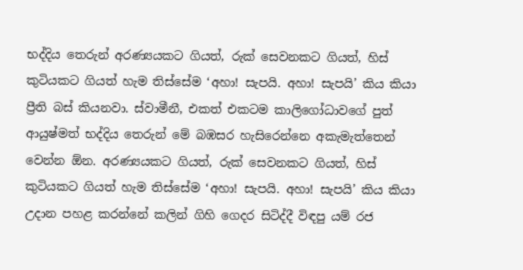භද්දිය තෙරුන් අරණ්‍යයකට ගියත්, රුක් සෙවනකට ගියත්, හිස් කුටියකට ගියත් හැම තිස්සේම ‘අහා! සැපයි. අහා! සැපයි’ කිය කියා ප්‍රීති බස් කියනවා. ස්වාමීනී, එකත් එකටම කාලිගෝධාවගේ පුත් ආයුෂ්මත් භද්දිය තෙරුන් මේ බඹසර හැසිරෙන්නෙ අකැමැත්තෙන් වෙන්න ඕන. අරණ්‍යයකට ගියත්, රුක් සෙවනකට ගියත්, හිස් කුටියකට ගියත් හැම තිස්සේම ‘අහා! සැපයි. අහා! සැපයි’ කිය කියා උදාන පහළ කරන්නේ කලින් ගිහි ගෙදර සිටිද්දී විඳපු යම් රජ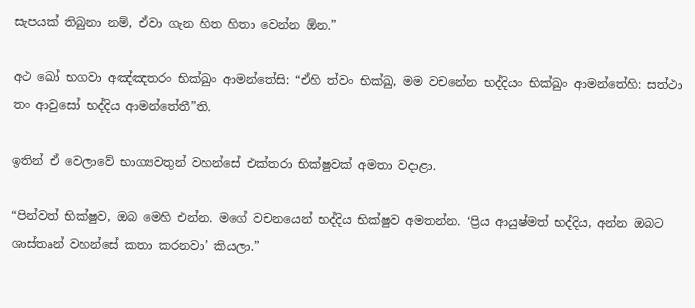සැපයක් තිබුනා නම්, ඒවා ගැන හිත හිතා වෙන්න ඕන.”

අථ ඛෝ භගවා අඤ්ඤතරං භික්ඛුං ආමන්තේසි: “ඒහි ත්වං භික්ඛු, මම වචනේන භද්දියං භික්ඛුං ආමන්තේහි: සත්ථා තං ආවුසෝ භද්දිය ආමන්තේතී”ති.

ඉතින් ඒ වෙලාවේ භාග්‍යවතුන් වහන්සේ එක්තරා භික්ෂුවක් අමතා වදාළා.

“පින්වත් භික්ෂුව, ඔබ මෙහි එන්න. මගේ වචනයෙන් භද්දිය භික්ෂුව අමතන්න. ‘ප්‍රිය ආයුෂ්මත් භද්දිය, අන්න ඔබට ශාස්තෘන් වහන්සේ කතා කරනවා’ කියලා.”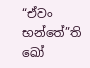“ඒවං භන්තේ”ති ඛෝ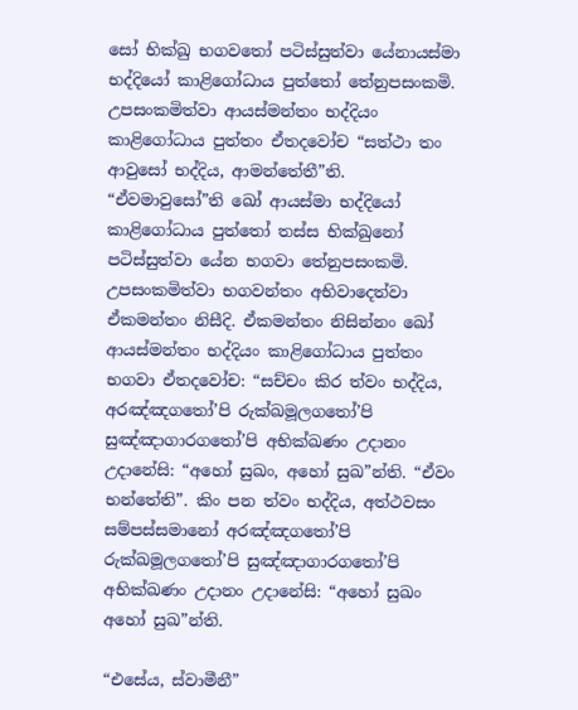සෝ භික්ඛු භගවතෝ පටිස්සුත්වා යේනායස්මා භද්දියෝ කාළිගෝධාය පුත්තෝ තේනුපසංකමි. උපසංකමිත්වා ආයස්මන්තං භද්දියං කාළිගෝධාය පුත්තං ඒතදවෝච “සත්ථා තං ආවුසෝ භද්දිය, ආමන්තේතී”ති. “ඒවමාවුසෝ”ති ඛෝ ආයස්මා භද්දියෝ කාළිගෝධාය පුත්තෝ තස්ස භික්ඛුනෝ පටිස්සුත්වා යේන භගවා තේනුපසංකමි. උපසංකමිත්වා භගවන්තං අභිවාදෙත්වා ඒකමන්තං නිසීදි. ඒකමන්තං නිසින්නං ඛෝ ආයස්මන්තං භද්දියං කාළිගෝධාය පුත්තං භගවා ඒතදවෝච: “සච්චං කිර ත්වං භද්දිය, අරඤ්ඤගතෝ’පි රුක්ඛමූලගතෝ’පි සුඤ්ඤාගාරගතෝ’පි අභික්ඛණං උදානං උදානේසි: “අහෝ සුඛං, අහෝ සුඛ”න්ති. “ඒවං භන්තේති”. කිං පන ත්වං භද්දිය, අත්ථවසං සම්පස්සමානෝ අරඤ්ඤගතෝ’පි රුක්ඛමූලගතෝ’පි සුඤ්ඤාගාරගතෝ’පි අභික්ඛණං උදානං උදානේසි: “අහෝ සුඛං අහෝ සුඛ”න්ති.

“එසේය, ස්වාමීනී”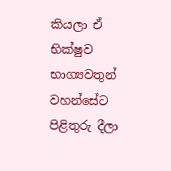කියලා ඒ භික්ෂුව භාග්‍යවතුන් වහන්සේට පිළිතුරු දීලා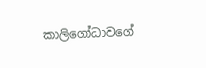කාලිගෝධාවගේ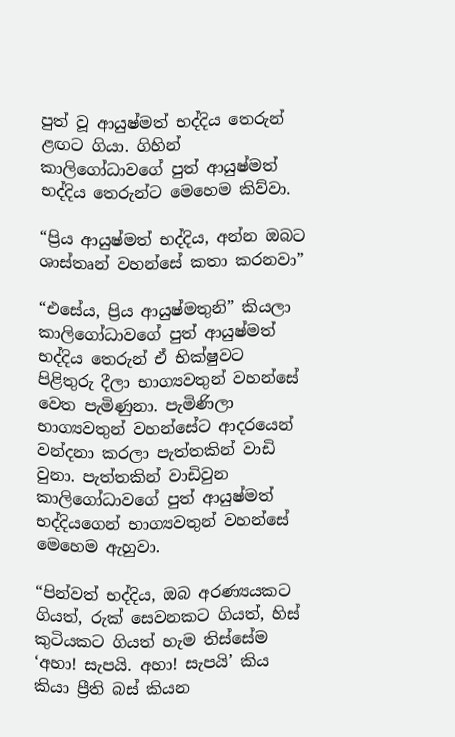පුත් වූ ආයුෂ්මත් භද්දිය තෙරුන් ළඟට ගියා. ගිහින් කාලිගෝධාවගේ පුත් ආයුෂ්මත් භද්දිය තෙරුන්ට මෙහෙම කිව්වා.

“ප්‍රිය ආයුෂ්මත් භද්දිය, අන්න ඔබට ශාස්තෘන් වහන්සේ කතා කරනවා”

“එසේය, ප්‍රිය ආයුෂ්මතුනි” කියලා කාලිගෝධාවගේ පුත් ආයුෂ්මත් භද්දිය තෙරුන් ඒ භික්ෂුවට පිළිතුරු දීලා භාග්‍යවතුන් වහන්සේ වෙත පැමිණුනා. පැමිණිලා භාග්‍යවතුන් වහන්සේට ආදරයෙන් වන්දනා කරලා පැත්තකින් වාඩි වුනා. පැත්තකින් වාඩිවුන කාලිගෝධාවගේ පුත් ආයුෂ්මත් භද්දියගෙන් භාග්‍යවතුන් වහන්සේ මෙහෙම ඇහුවා.

“පින්වත් භද්දිය, ඔබ අරණ්‍යයකට ගියත්, රුක් සෙවනකට ගියත්, හිස් කුටියකට ගියත් හැම තිස්සේම ‘අහා! සැපයි. අහා! සැපයි’ කිය කියා ප්‍රීති බස් කියන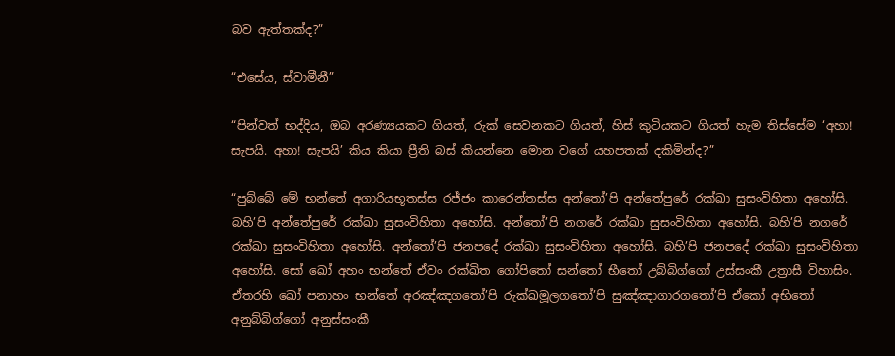බව ඇත්තක්ද?”

“එසේය, ස්වාමීනී”

“පින්වත් භද්දිය, ඔබ අරණ්‍යයකට ගියත්, රුක් සෙවනකට ගියත්, හිස් කුටියකට ගියත් හැම තිස්සේම ‘අහා! සැපයි. අහා! සැපයි’ කිය කියා ප්‍රීති බස් කියන්නෙ මොන වගේ යහපතක් දකිමින්ද?”

“පුබ්බේ මේ භන්තේ අගාරියභූතස්ස රජ්ජං කාරෙන්තස්ස අන්තෝ’පි අන්තේපුරේ රක්ඛා සුසංවිහිතා අහෝසි. බහි’පි අන්තේපුරේ රක්ඛා සුසංවිහිතා අහෝසි. අන්තෝ’පි නගරේ රක්ඛා සුසංවිහිතා අහෝසි. බහි’පි නගරේ රක්ඛා සුසංවිහිතා අහෝසි. අන්තෝ’පි ජනපදේ රක්ඛා සුසංවිහිතා අහෝසි. බහි’පි ජනපදේ රක්ඛා සුසංවිහිතා අහෝසි. සෝ ඛෝ අහං භන්තේ ඒවං රක්ඛිත ගෝපිතෝ සන්තෝ භීතෝ උබ්බිග්ගෝ උස්සංකී උත්‍රාසී විහාසිං. ඒතරහි ඛෝ පනාහං භන්තේ අරඤ්ඤගතෝ’පි රුක්ඛමූලගතෝ’පි සුඤ්ඤාගාරගතෝ’පි ඒකෝ අභිතෝ අනුබ්බිග්ගෝ අනුස්සංකී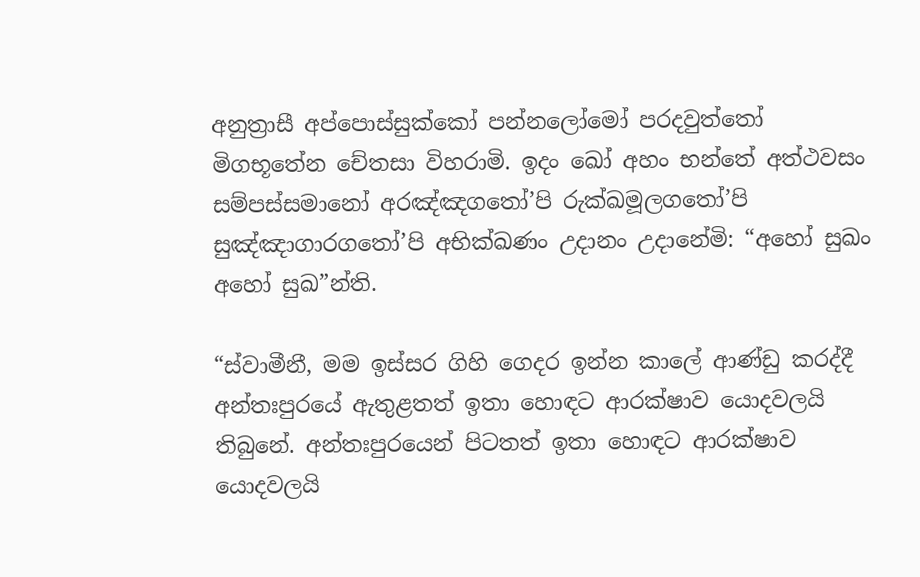අනුත්‍රාසී අප්පොස්සුක්කෝ පන්නලෝමෝ පරදවුත්තෝ මිගභූතේන චේතසා විහරාමි. ඉදං ඛෝ අහං භන්තේ අත්ථවසං සම්පස්සමානෝ අරඤ්ඤගතෝ’පි රුක්ඛමූලගතෝ’පි සුඤ්ඤාගාරගතෝ’පි අභික්ඛණං උදානං උදානේමි: “අහෝ සුඛං අහෝ සුඛ”න්ති.

“ස්වාමීනී, මම ඉස්සර ගිහි ගෙදර ඉන්න කාලේ ආණ්ඩු කරද්දී අන්තඃපුරයේ ඇතුළතත් ඉතා හොඳට ආරක්ෂාව යොදවලයි තිබුනේ. අන්තඃපුරයෙන් පිටතත් ඉතා හොඳට ආරක්ෂාව යොදවලයි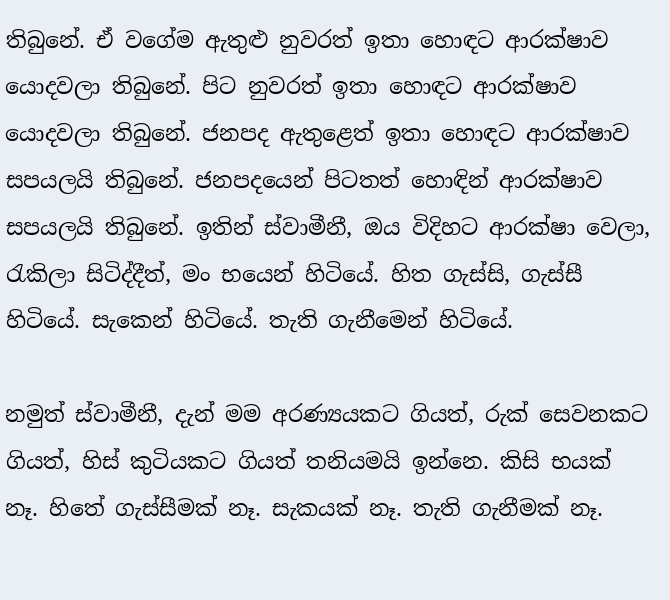තිබුනේ. ඒ වගේම ඇතුළු නුවරත් ඉතා හොඳට ආරක්ෂාව යොදවලා තිබුනේ. පිට නුවරත් ඉතා හොඳට ආරක්ෂාව යොදවලා තිබුනේ. ජනපද ඇතුළෙත් ඉතා හොඳට ආරක්ෂාව සපයලයි තිබුනේ. ජනපදයෙන් පිටතත් හොඳින් ආරක්ෂාව සපයලයි තිබුනේ. ඉතින් ස්වාමීනී, ඔය විදිහට ආරක්ෂා වෙලා, රැකිලා සිටිද්දීත්, මං භයෙන් හිටියේ. හිත ගැස්සි, ගැස්සී හිටියේ. සැකෙන් හිටියේ. තැති ගැනීමෙන් හිටියේ.

නමුත් ස්වාමීනී, දැන් මම අරණ්‍යයකට ගියත්, රුක් සෙවනකට ගියත්, හිස් කුටියකට ගියත් තනියමයි ඉන්නෙ. කිසි භයක් නෑ. හිතේ ගැස්සීමක් නෑ. සැකයක් නෑ. තැති ගැනීමක් නෑ.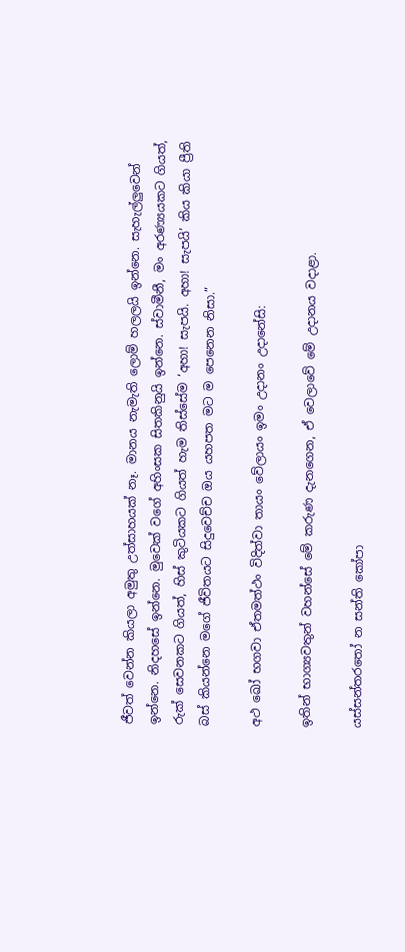ජීවත් වෙන්න කියලා අමුතු උත්සාහයක් නෑ. මානය නැමැති ලොම් හලලයි ඉන්නෙ. සැහැල්ලුවෙන් ඉන්නෙ. නිදහසේ ඉන්නෙ. මුවෙක් වගේ අහිංසක සිතකිනුයි ඉන්නෙ. ස්වාමීනී, මං අරණ්‍යයකට ගියත්, රුක් සෙවනකට ගියත්, හිස් කුටියකට ගියත් හැම තිස්සේම ‘අහා! සැපයි. අහා! සැපයි’ කිය කියා ප්‍රීති බස් කියන්නෙ මගේ ජීවිතයට සිදුවෙච්ච ඔය යහපත මට ම පෙනෙන නිසා.”

අථ ඛෝ භගවා ඒතමත්ථං විදිත්වා තායං වේලායං ඉමං උදානං උදානේසි:

ඉතින් භාග්‍යවතුන් වහන්සේ මේ කරුණ දැනගෙන, ඒ වෙලාවේ මේ උදානය වදාළා.

යස්සන්තරතෝ න සන්ති කෝපා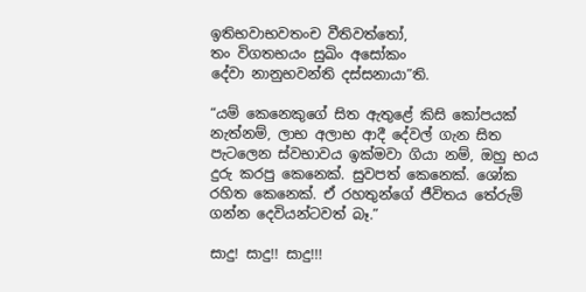ඉතිභවාභවතංච වීතිවත්තෝ,
තං විගතභයං සුඛිං අසෝකං
දේවා නානුභවන්ති දස්සනායා”ති.

“යම් කෙනෙකුගේ සිත ඇතුළේ කිසි කෝපයක් නැත්නම්, ලාභ අලාභ ආදී දේවල් ගැන සිත පැටලෙන ස්වභාවය ඉක්මවා ගියා නම්, ඔහු භය දුරු කරපු කෙනෙක්. සුවපත් කෙනෙක්. ශෝක රහිත කෙනෙක්. ඒ රහතුන්ගේ ජීවිතය තේරුම් ගන්න දෙවියන්ටවත් බෑ.”

සාදු! සාදු!! සාදු!!!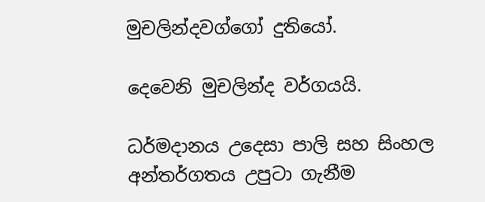මුචලින්දවග්ගෝ දුතියෝ.

දෙවෙනි මුචලින්ද වර්ගයයි.

ධර්මදානය උදෙසා පාලි සහ සිංහල අන්තර්ගතය උපුටා ගැනීම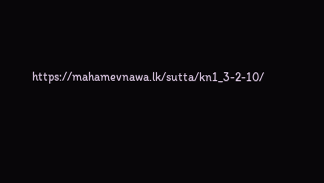https://mahamevnawa.lk/sutta/kn1_3-2-10/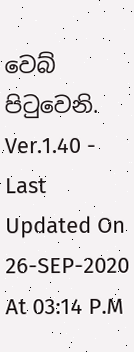වෙබ් පිටුවෙනි.
Ver.1.40 - Last Updated On 26-SEP-2020 At 03:14 P.M